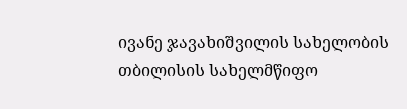ივანე ჯავახიშვილის სახელობის თბილისის სახელმწიფო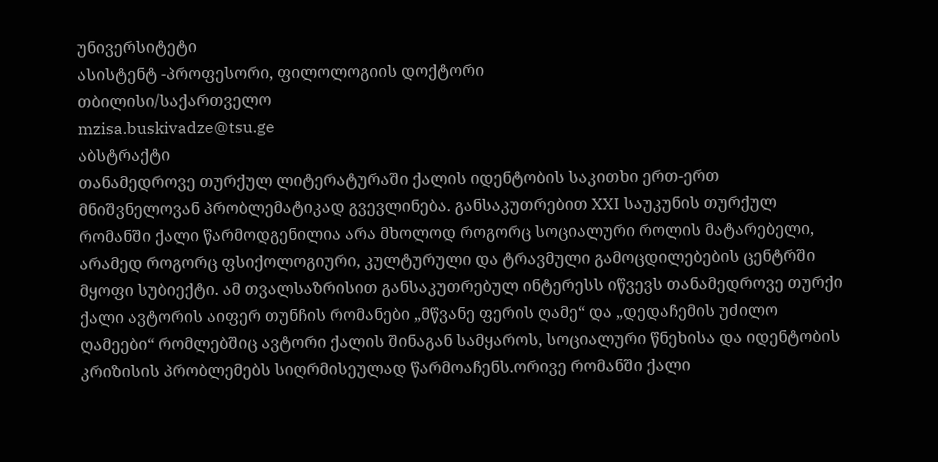უნივერსიტეტი
ასისტენტ -პროფესორი, ფილოლოგიის დოქტორი
თბილისი/საქართველო
mzisa.buskivadze@tsu.ge
აბსტრაქტი
თანამედროვე თურქულ ლიტერატურაში ქალის იდენტობის საკითხი ერთ-ერთ მნიშვნელოვან პრობლემატიკად გვევლინება. განსაკუთრებით XXI საუკუნის თურქულ რომანში ქალი წარმოდგენილია არა მხოლოდ როგორც სოციალური როლის მატარებელი, არამედ როგორც ფსიქოლოგიური, კულტურული და ტრავმული გამოცდილებების ცენტრში მყოფი სუბიექტი. ამ თვალსაზრისით განსაკუთრებულ ინტერესს იწვევს თანამედროვე თურქი ქალი ავტორის აიფერ თუნჩის რომანები „მწვანე ფერის ღამე“ და „დედაჩემის უძილო ღამეები“ რომლებშიც ავტორი ქალის შინაგან სამყაროს, სოციალური წნეხისა და იდენტობის კრიზისის პრობლემებს სიღრმისეულად წარმოაჩენს.ორივე რომანში ქალი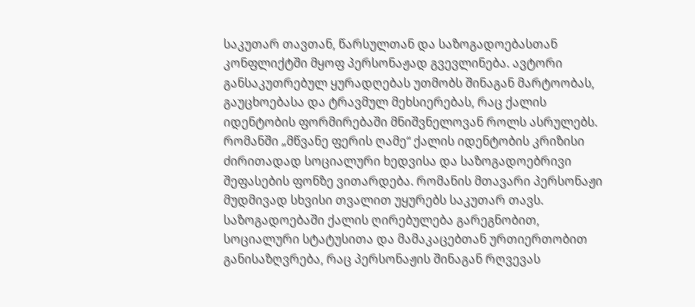საკუთარ თავთან, წარსულთან და საზოგადოებასთან კონფლიქტში მყოფ პერსონაჟად გვევლინება. ავტორი განსაკუთრებულ ყურადღებას უთმობს შინაგან მარტოობას, გაუცხოებასა და ტრავმულ მეხსიერებას, რაც ქალის იდენტობის ფორმირებაში მნიშვნელოვან როლს ასრულებს. რომანში „მწვანე ფერის ღამე“ ქალის იდენტობის კრიზისი ძირითადად სოციალური ხედვისა და საზოგადოებრივი შეფასების ფონზე ვითარდება. რომანის მთავარი პერსონაჟი მუდმივად სხვისი თვალით უყურებს საკუთარ თავს. საზოგადოებაში ქალის ღირებულება გარეგნობით, სოციალური სტატუსითა და მამაკაცებთან ურთიერთობით განისაზღვრება, რაც პერსონაჟის შინაგან რღვევას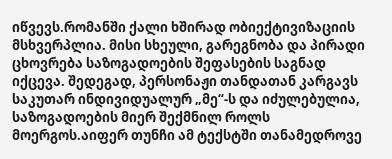იწვევს.რომანში ქალი ხშირად ობიექტივიზაციის მსხვერპლია. მისი სხეული, გარეგნობა და პირადი ცხოვრება საზოგადოების შეფასების საგნად იქცევა. შედეგად, პერსონაჟი თანდათან კარგავს საკუთარ ინდივიდუალურ „მე“-ს და იძულებულია, საზოგადოების მიერ შექმნილ როლს მოერგოს.აიფერ თუნჩი ამ ტექსტში თანამედროვე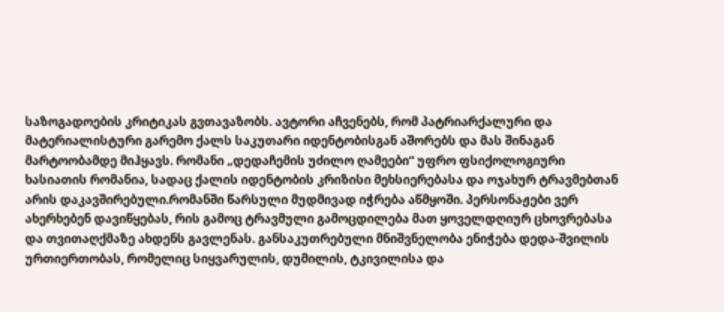საზოგადოების კრიტიკას გვთავაზობს. ავტორი აჩვენებს, რომ პატრიარქალური და მატერიალისტური გარემო ქალს საკუთარი იდენტობისგან აშორებს და მას შინაგან მარტოობამდე მიჰყავს. რომანი „დედაჩემის უძილო ღამეები“ უფრო ფსიქოლოგიური ხასიათის რომანია, სადაც ქალის იდენტობის კრიზისი მეხსიერებასა და ოჯახურ ტრავმებთან არის დაკავშირებული.რომანში წარსული მუდმივად იჭრება აწმყოში. პერსონაჟები ვერ ახერხებენ დავიწყებას, რის გამოც ტრავმული გამოცდილება მათ ყოველდღიურ ცხოვრებასა და თვითაღქმაზე ახდენს გავლენას. განსაკუთრებული მნიშვნელობა ენიჭება დედა-შვილის ურთიერთობას, რომელიც სიყვარულის, დუმილის, ტკივილისა და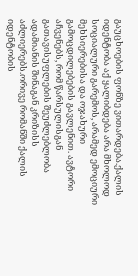გაუცხოების ფონზე ვითარდება.ქალის იდენტობა აქ ყალიბდება არა მხოლოდ სოციალური გარემოს, არამედ ემოციური მეხსიერებისა და ოჯახური გამოცდილებების გავლენით. ავტორი აჩვენებს, რომ წარსულისგან გათავისუფლების შეუძლებლობა ადამიანის შინაგან კრიზისს აძლიერებს.ორივე რომანში ქალის იდენტობის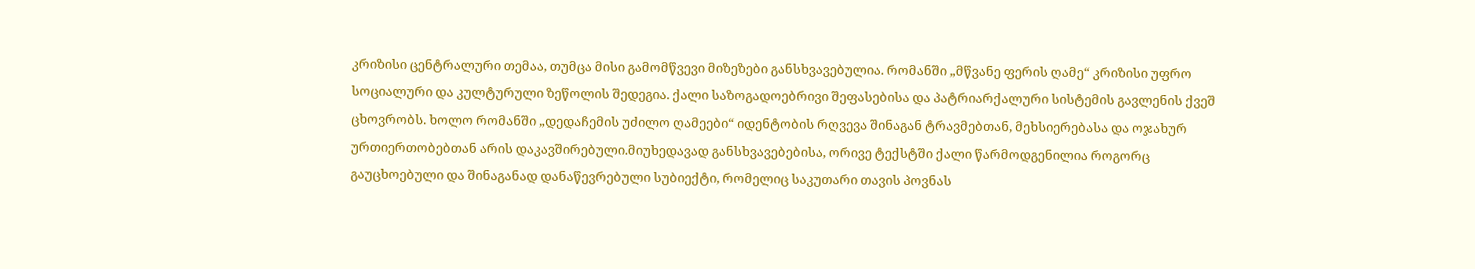კრიზისი ცენტრალური თემაა, თუმცა მისი გამომწვევი მიზეზები განსხვავებულია. რომანში „მწვანე ფერის ღამე“ კრიზისი უფრო სოციალური და კულტურული ზეწოლის შედეგია. ქალი საზოგადოებრივი შეფასებისა და პატრიარქალური სისტემის გავლენის ქვეშ ცხოვრობს. ხოლო რომანში „დედაჩემის უძილო ღამეები“ იდენტობის რღვევა შინაგან ტრავმებთან, მეხსიერებასა და ოჯახურ ურთიერთობებთან არის დაკავშირებული.მიუხედავად განსხვავებებისა, ორივე ტექსტში ქალი წარმოდგენილია როგორც გაუცხოებული და შინაგანად დანაწევრებული სუბიექტი, რომელიც საკუთარი თავის პოვნას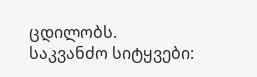ცდილობს.
საკვანძო სიტყვები: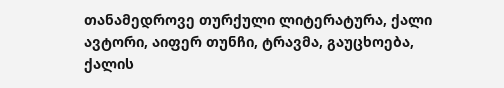თანამედროვე თურქული ლიტერატურა, ქალი ავტორი, აიფერ თუნჩი, ტრავმა, გაუცხოება, ქალის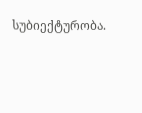სუბიექტურობა.